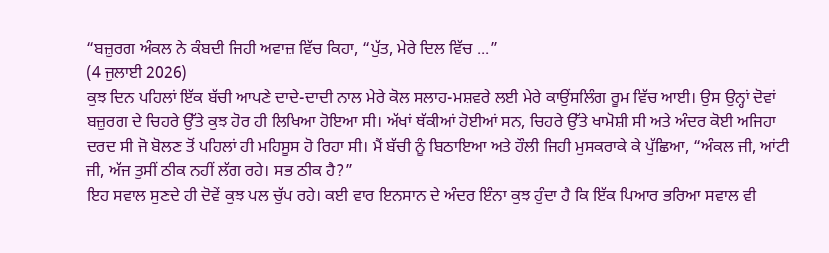“ਬਜ਼ੁਰਗ ਅੰਕਲ ਨੇ ਕੰਬਦੀ ਜਿਹੀ ਅਵਾਜ਼ ਵਿੱਚ ਕਿਹਾ, “ਪੁੱਤ, ਮੇਰੇ ਦਿਲ ਵਿੱਚ ...”
(4 ਜੁਲਾਈ 2026)
ਕੁਝ ਦਿਨ ਪਹਿਲਾਂ ਇੱਕ ਬੱਚੀ ਆਪਣੇ ਦਾਦੇ-ਦਾਦੀ ਨਾਲ ਮੇਰੇ ਕੋਲ ਸਲਾਹ-ਮਸ਼ਵਰੇ ਲਈ ਮੇਰੇ ਕਾਉਂਸਲਿੰਗ ਰੂਮ ਵਿੱਚ ਆਈ। ਉਸ ਉਨ੍ਹਾਂ ਦੋਵਾਂ ਬਜ਼ੁਰਗ ਦੇ ਚਿਹਰੇ ਉੱਤੇ ਕੁਝ ਹੋਰ ਹੀ ਲਿਖਿਆ ਹੋਇਆ ਸੀ। ਅੱਖਾਂ ਥੱਕੀਆਂ ਹੋਈਆਂ ਸਨ, ਚਿਹਰੇ ਉੱਤੇ ਖਾਮੋਸ਼ੀ ਸੀ ਅਤੇ ਅੰਦਰ ਕੋਈ ਅਜਿਹਾ ਦਰਦ ਸੀ ਜੋ ਬੋਲਣ ਤੋਂ ਪਹਿਲਾਂ ਹੀ ਮਹਿਸੂਸ ਹੋ ਰਿਹਾ ਸੀ। ਮੈਂ ਬੱਚੀ ਨੂੰ ਬਿਠਾਇਆ ਅਤੇ ਹੌਲੀ ਜਿਹੀ ਮੁਸਕਰਾਕੇ ਕੇ ਪੁੱਛਿਆ, “ਅੰਕਲ ਜੀ, ਆਂਟੀ ਜੀ, ਅੱਜ ਤੁਸੀਂ ਠੀਕ ਨਹੀਂ ਲੱਗ ਰਹੇ। ਸਭ ਠੀਕ ਹੈ?”
ਇਹ ਸਵਾਲ ਸੁਣਦੇ ਹੀ ਦੋਵੇਂ ਕੁਝ ਪਲ ਚੁੱਪ ਰਹੇ। ਕਈ ਵਾਰ ਇਨਸਾਨ ਦੇ ਅੰਦਰ ਇੰਨਾ ਕੁਝ ਹੁੰਦਾ ਹੈ ਕਿ ਇੱਕ ਪਿਆਰ ਭਰਿਆ ਸਵਾਲ ਵੀ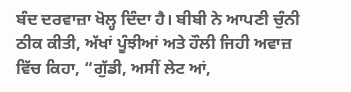ਬੰਦ ਦਰਵਾਜ਼ਾ ਖੋਲ੍ਹ ਦਿੰਦਾ ਹੈ। ਬੀਬੀ ਨੇ ਆਪਣੀ ਚੁੰਨੀ ਠੀਕ ਕੀਤੀ, ਅੱਖਾਂ ਪੂੰਝੀਆਂ ਅਤੇ ਹੌਲੀ ਜਿਹੀ ਅਵਾਜ਼ ਵਿੱਚ ਕਿਹਾ, “ਗੁੱਡੀ, ਅਸੀਂ ਲੇਟ ਆਂ,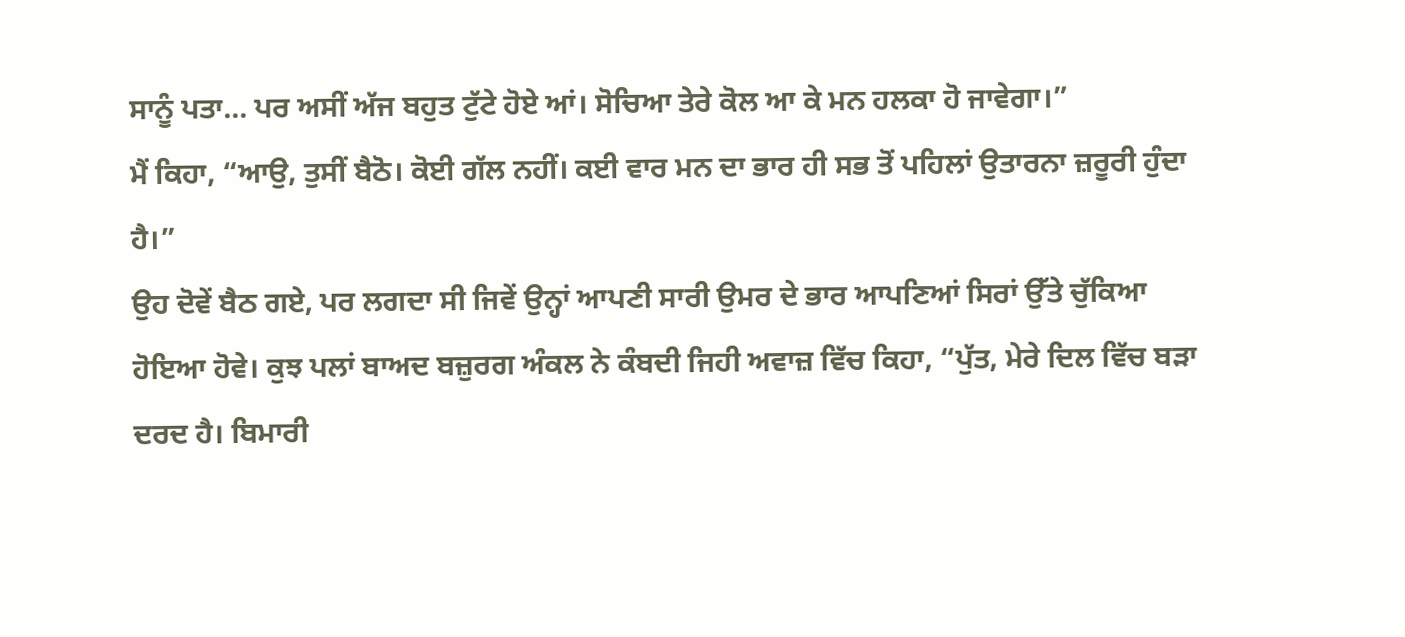ਸਾਨੂੰ ਪਤਾ… ਪਰ ਅਸੀਂ ਅੱਜ ਬਹੁਤ ਟੁੱਟੇ ਹੋਏ ਆਂ। ਸੋਚਿਆ ਤੇਰੇ ਕੋਲ ਆ ਕੇ ਮਨ ਹਲਕਾ ਹੋ ਜਾਵੇਗਾ।”
ਮੈਂ ਕਿਹਾ, “ਆਉ, ਤੁਸੀਂ ਬੈਠੋ। ਕੋਈ ਗੱਲ ਨਹੀਂ। ਕਈ ਵਾਰ ਮਨ ਦਾ ਭਾਰ ਹੀ ਸਭ ਤੋਂ ਪਹਿਲਾਂ ਉਤਾਰਨਾ ਜ਼ਰੂਰੀ ਹੁੰਦਾ ਹੈ।”
ਉਹ ਦੋਵੇਂ ਬੈਠ ਗਏ, ਪਰ ਲਗਦਾ ਸੀ ਜਿਵੇਂ ਉਨ੍ਹਾਂ ਆਪਣੀ ਸਾਰੀ ਉਮਰ ਦੇ ਭਾਰ ਆਪਣਿਆਂ ਸਿਰਾਂ ਉੱਤੇ ਚੁੱਕਿਆ ਹੋਇਆ ਹੋਵੇ। ਕੁਝ ਪਲਾਂ ਬਾਅਦ ਬਜ਼ੁਰਗ ਅੰਕਲ ਨੇ ਕੰਬਦੀ ਜਿਹੀ ਅਵਾਜ਼ ਵਿੱਚ ਕਿਹਾ, “ਪੁੱਤ, ਮੇਰੇ ਦਿਲ ਵਿੱਚ ਬੜਾ ਦਰਦ ਹੈ। ਬਿਮਾਰੀ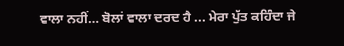ਵਾਲਾ ਨਹੀਂ… ਬੋਲਾਂ ਵਾਲਾ ਦਰਦ ਹੈ ... ਮੇਰਾ ਪੁੱਤ ਕਹਿੰਦਾ ਜੇ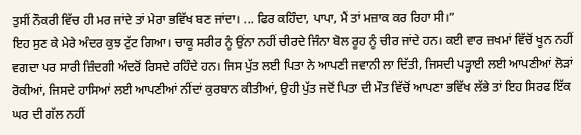ਤੁਸੀਂ ਨੌਕਰੀ ਵਿੱਚ ਹੀ ਮਰ ਜਾਂਦੇ ਤਾਂ ਮੇਰਾ ਭਵਿੱਖ ਬਣ ਜਾਂਦਾ। ... ਫਿਰ ਕਹਿੰਦਾ, ਪਾਪਾ, ਮੈਂ ਤਾਂ ਮਜ਼ਾਕ ਕਰ ਰਿਹਾ ਸੀ।”
ਇਹ ਸੁਣ ਕੇ ਮੇਰੇ ਅੰਦਰ ਕੁਝ ਟੁੱਟ ਗਿਆ। ਚਾਕੂ ਸਰੀਰ ਨੂੰ ਉਂਨਾ ਨਹੀਂ ਚੀਰਦੇ ਜਿੰਨਾ ਬੋਲ ਰੂਹ ਨੂੰ ਚੀਰ ਜਾਂਦੇ ਹਨ। ਕਈ ਵਾਰ ਜ਼ਖਮਾਂ ਵਿੱਚੋਂ ਖੂਨ ਨਹੀਂ ਵਗਦਾ ਪਰ ਸਾਰੀ ਜ਼ਿੰਦਗੀ ਅੰਦਰੋਂ ਰਿਸਦੇ ਰਹਿੰਦੇ ਹਨ। ਜਿਸ ਪੁੱਤ ਲਈ ਪਿਤਾ ਨੇ ਆਪਣੀ ਜਵਾਨੀ ਲਾ ਦਿੱਤੀ, ਜਿਸਦੀ ਪੜ੍ਹਾਈ ਲਈ ਆਪਣੀਆਂ ਲੋੜਾਂ ਰੋਕੀਆਂ, ਜਿਸਦੇ ਹਾਸਿਆਂ ਲਈ ਆਪਣੀਆਂ ਨੀਂਦਾਂ ਕੁਰਬਾਨ ਕੀਤੀਆਂ, ਉਹੀ ਪੁੱਤ ਜਦੋਂ ਪਿਤਾ ਦੀ ਮੌਤ ਵਿੱਚੋਂ ਆਪਣਾ ਭਵਿੱਖ ਲੱਭੇ ਤਾਂ ਇਹ ਸਿਰਫ ਇੱਕ ਘਰ ਦੀ ਗੱਲ ਨਹੀਂ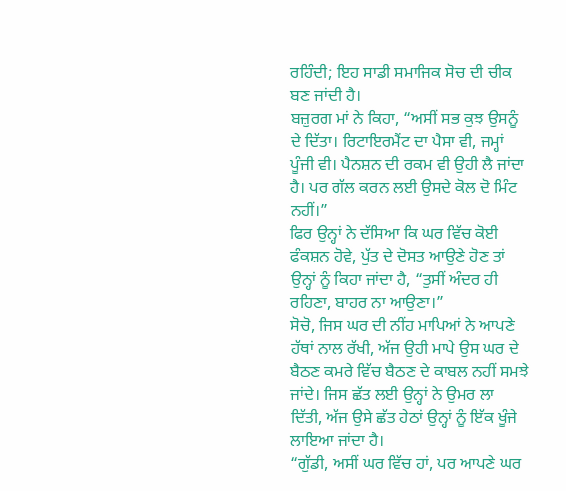ਰਹਿੰਦੀ; ਇਹ ਸਾਡੀ ਸਮਾਜਿਕ ਸੋਚ ਦੀ ਚੀਕ ਬਣ ਜਾਂਦੀ ਹੈ।
ਬਜ਼ੁਰਗ ਮਾਂ ਨੇ ਕਿਹਾ, “ਅਸੀਂ ਸਭ ਕੁਝ ਉਸਨੂੰ ਦੇ ਦਿੱਤਾ। ਰਿਟਾਇਰਮੈਂਟ ਦਾ ਪੈਸਾ ਵੀ, ਜਮ੍ਹਾਂ ਪੂੰਜੀ ਵੀ। ਪੈਨਸ਼ਨ ਦੀ ਰਕਮ ਵੀ ਉਹੀ ਲੈ ਜਾਂਦਾ ਹੈ। ਪਰ ਗੱਲ ਕਰਨ ਲਈ ਉਸਦੇ ਕੋਲ ਦੋ ਮਿੰਟ ਨਹੀਂ।”
ਫਿਰ ਉਨ੍ਹਾਂ ਨੇ ਦੱਸਿਆ ਕਿ ਘਰ ਵਿੱਚ ਕੋਈ ਫੰਕਸ਼ਨ ਹੋਵੇ, ਪੁੱਤ ਦੇ ਦੋਸਤ ਆਉਣੇ ਹੋਣ ਤਾਂ ਉਨ੍ਹਾਂ ਨੂੰ ਕਿਹਾ ਜਾਂਦਾ ਹੈ, “ਤੁਸੀਂ ਅੰਦਰ ਹੀ ਰਹਿਣਾ, ਬਾਹਰ ਨਾ ਆਉਣਾ।”
ਸੋਚੋ, ਜਿਸ ਘਰ ਦੀ ਨੀਂਹ ਮਾਪਿਆਂ ਨੇ ਆਪਣੇ ਹੱਥਾਂ ਨਾਲ ਰੱਖੀ, ਅੱਜ ਉਹੀ ਮਾਪੇ ਉਸ ਘਰ ਦੇ ਬੈਠਣ ਕਮਰੇ ਵਿੱਚ ਬੈਠਣ ਦੇ ਕਾਬਲ ਨਹੀਂ ਸਮਝੇ ਜਾਂਦੇ। ਜਿਸ ਛੱਤ ਲਈ ਉਨ੍ਹਾਂ ਨੇ ਉਮਰ ਲਾ ਦਿੱਤੀ, ਅੱਜ ਉਸੇ ਛੱਤ ਹੇਠਾਂ ਉਨ੍ਹਾਂ ਨੂੰ ਇੱਕ ਖੂੰਜੇ ਲਾਇਆ ਜਾਂਦਾ ਹੈ।
“ਗੁੱਡੀ, ਅਸੀਂ ਘਰ ਵਿੱਚ ਹਾਂ, ਪਰ ਆਪਣੇ ਘਰ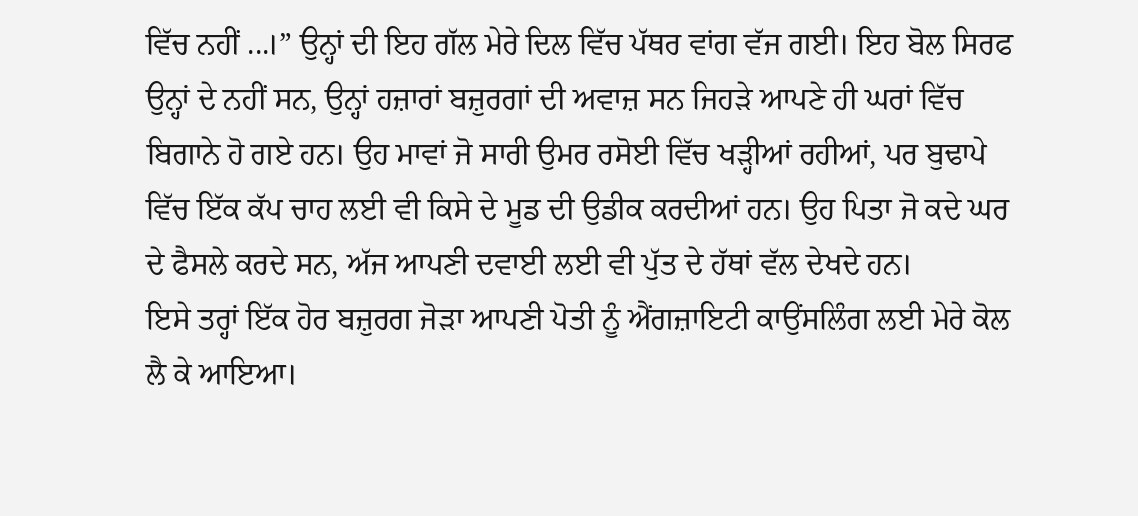ਵਿੱਚ ਨਹੀਂ ...।” ਉਨ੍ਹਾਂ ਦੀ ਇਹ ਗੱਲ ਮੇਰੇ ਦਿਲ ਵਿੱਚ ਪੱਥਰ ਵਾਂਗ ਵੱਜ ਗਈ। ਇਹ ਬੋਲ ਸਿਰਫ ਉਨ੍ਹਾਂ ਦੇ ਨਹੀਂ ਸਨ, ਉਨ੍ਹਾਂ ਹਜ਼ਾਰਾਂ ਬਜ਼ੁਰਗਾਂ ਦੀ ਅਵਾਜ਼ ਸਨ ਜਿਹੜੇ ਆਪਣੇ ਹੀ ਘਰਾਂ ਵਿੱਚ ਬਿਗਾਨੇ ਹੋ ਗਏ ਹਨ। ਉਹ ਮਾਵਾਂ ਜੋ ਸਾਰੀ ਉਮਰ ਰਸੋਈ ਵਿੱਚ ਖੜ੍ਹੀਆਂ ਰਹੀਆਂ, ਪਰ ਬੁਢਾਪੇ ਵਿੱਚ ਇੱਕ ਕੱਪ ਚਾਹ ਲਈ ਵੀ ਕਿਸੇ ਦੇ ਮੂਡ ਦੀ ਉਡੀਕ ਕਰਦੀਆਂ ਹਨ। ਉਹ ਪਿਤਾ ਜੋ ਕਦੇ ਘਰ ਦੇ ਫੈਸਲੇ ਕਰਦੇ ਸਨ, ਅੱਜ ਆਪਣੀ ਦਵਾਈ ਲਈ ਵੀ ਪੁੱਤ ਦੇ ਹੱਥਾਂ ਵੱਲ ਦੇਖਦੇ ਹਨ।
ਇਸੇ ਤਰ੍ਹਾਂ ਇੱਕ ਹੋਰ ਬਜ਼ੁਰਗ ਜੋੜਾ ਆਪਣੀ ਪੋਤੀ ਨੂੰ ਐਂਗਜ਼ਾਇਟੀ ਕਾਉਂਸਲਿੰਗ ਲਈ ਮੇਰੇ ਕੋਲ ਲੈ ਕੇ ਆਇਆ।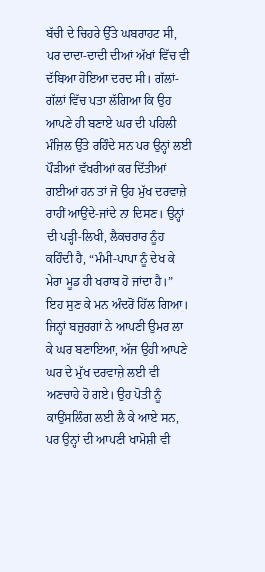ਬੱਚੀ ਦੇ ਚਿਹਰੇ ਉੱਤੇ ਘਬਰਾਹਟ ਸੀ, ਪਰ ਦਾਦਾ-ਦਾਦੀ ਦੀਆਂ ਅੱਖਾਂ ਵਿੱਚ ਵੀ ਦੱਬਿਆ ਹੋਇਆ ਦਰਦ ਸੀ। ਗੱਲਾਂ-ਗੱਲਾਂ ਵਿੱਚ ਪਤਾ ਲੱਗਿਆ ਕਿ ਉਹ ਆਪਣੇ ਹੀ ਬਣਾਏ ਘਰ ਦੀ ਪਹਿਲੀ ਮੰਜ਼ਿਲ ਉੱਤੇ ਰਹਿੰਦੇ ਸਨ ਪਰ ਉਨ੍ਹਾਂ ਲਈ ਪੌੜੀਆਂ ਵੱਖਰੀਆਂ ਕਰ ਦਿੱਤੀਆਂ ਗਈਆਂ ਹਨ ਤਾਂ ਜੋ ਉਹ ਮੁੱਖ ਦਰਵਾਜ਼ੇ ਰਾਹੀਂ ਆਉਂਦੇ-ਜਾਂਦੇ ਨਾ ਦਿਸਣ। ਉਨ੍ਹਾਂ ਦੀ ਪੜ੍ਹੀ-ਲਿਖੀ, ਲੈਕਚਰਾਰ ਨੂੰਹ ਕਹਿੰਦੀ ਹੈ, “ਮੰਮੀ-ਪਾਪਾ ਨੂੰ ਦੇਖ ਕੇ ਮੇਰਾ ਮੂਡ ਹੀ ਖਰਾਬ ਹੋ ਜਾਂਦਾ ਹੈ।”
ਇਹ ਸੁਣ ਕੇ ਮਨ ਅੰਦਰੋਂ ਹਿੱਲ ਗਿਆ। ਜਿਨ੍ਹਾਂ ਬਜ਼ੁਰਗਾਂ ਨੇ ਆਪਣੀ ਉਮਰ ਲਾ ਕੇ ਘਰ ਬਣਾਇਆ, ਅੱਜ ਉਹੀ ਆਪਣੇ ਘਰ ਦੇ ਮੁੱਖ ਦਰਵਾਜ਼ੇ ਲਈ ਵੀ ਅਣਚਾਹੇ ਹੋ ਗਏ। ਉਹ ਪੋਤੀ ਨੂੰ ਕਾਉਂਸਲਿੰਗ ਲਈ ਲੈ ਕੇ ਆਏ ਸਨ, ਪਰ ਉਨ੍ਹਾਂ ਦੀ ਆਪਣੀ ਖਾਮੋਸ਼ੀ ਵੀ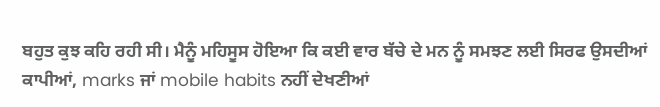ਬਹੁਤ ਕੁਝ ਕਹਿ ਰਹੀ ਸੀ। ਮੈਨੂੰ ਮਹਿਸੂਸ ਹੋਇਆ ਕਿ ਕਈ ਵਾਰ ਬੱਚੇ ਦੇ ਮਨ ਨੂੰ ਸਮਝਣ ਲਈ ਸਿਰਫ ਉਸਦੀਆਂ ਕਾਪੀਆਂ, marks ਜਾਂ mobile habits ਨਹੀਂ ਦੇਖਣੀਆਂ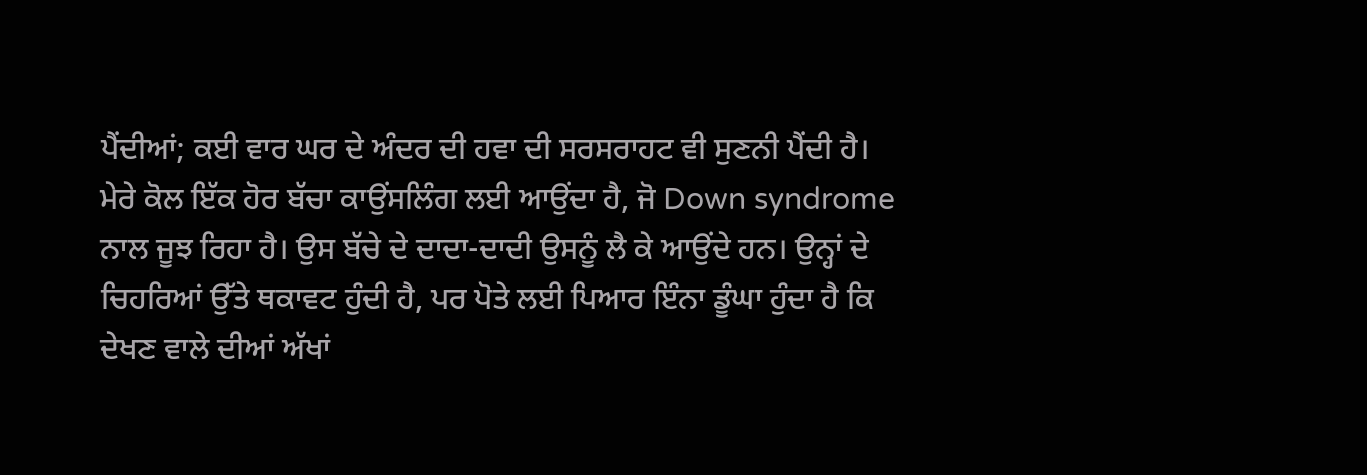ਪੈਂਦੀਆਂ; ਕਈ ਵਾਰ ਘਰ ਦੇ ਅੰਦਰ ਦੀ ਹਵਾ ਦੀ ਸਰਸਰਾਹਟ ਵੀ ਸੁਣਨੀ ਪੈਂਦੀ ਹੈ।
ਮੇਰੇ ਕੋਲ ਇੱਕ ਹੋਰ ਬੱਚਾ ਕਾਉਂਸਲਿੰਗ ਲਈ ਆਉਂਦਾ ਹੈ, ਜੋ Down syndrome ਨਾਲ ਜੂਝ ਰਿਹਾ ਹੈ। ਉਸ ਬੱਚੇ ਦੇ ਦਾਦਾ-ਦਾਦੀ ਉਸਨੂੰ ਲੈ ਕੇ ਆਉਂਦੇ ਹਨ। ਉਨ੍ਹਾਂ ਦੇ ਚਿਹਰਿਆਂ ਉੱਤੇ ਥਕਾਵਟ ਹੁੰਦੀ ਹੈ, ਪਰ ਪੋਤੇ ਲਈ ਪਿਆਰ ਇੰਨਾ ਡੂੰਘਾ ਹੁੰਦਾ ਹੈ ਕਿ ਦੇਖਣ ਵਾਲੇ ਦੀਆਂ ਅੱਖਾਂ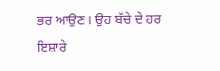ਭਰ ਆਉਣ। ਉਹ ਬੱਚੇ ਦੇ ਹਰ ਇਸ਼ਾਰੇ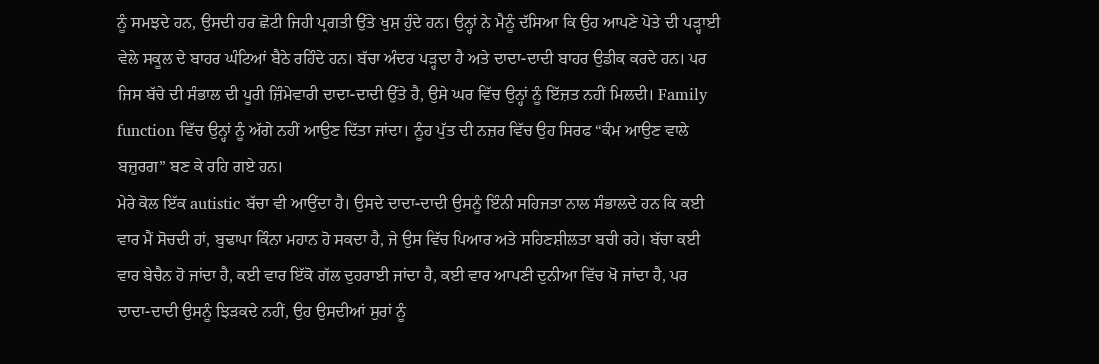ਨੂੰ ਸਮਝਦੇ ਹਨ, ਉਸਦੀ ਹਰ ਛੋਟੀ ਜਿਹੀ ਪ੍ਰਗਤੀ ਉੱਤੇ ਖੁਸ਼ ਹੁੰਦੇ ਹਨ। ਉਨ੍ਹਾਂ ਨੇ ਮੈਨੂੰ ਦੱਸਿਆ ਕਿ ਉਹ ਆਪਣੇ ਪੋਤੇ ਦੀ ਪੜ੍ਹਾਈ ਵੇਲੇ ਸਕੂਲ ਦੇ ਬਾਹਰ ਘੰਟਿਆਂ ਬੈਠੇ ਰਹਿੰਦੇ ਹਨ। ਬੱਚਾ ਅੰਦਰ ਪੜ੍ਹਦਾ ਹੈ ਅਤੇ ਦਾਦਾ-ਦਾਦੀ ਬਾਹਰ ਉਡੀਕ ਕਰਦੇ ਹਨ। ਪਰ ਜਿਸ ਬੱਚੇ ਦੀ ਸੰਭਾਲ ਦੀ ਪੂਰੀ ਜ਼ਿੰਮੇਵਾਰੀ ਦਾਦਾ-ਦਾਦੀ ਉੱਤੇ ਹੈ, ਉਸੇ ਘਰ ਵਿੱਚ ਉਨ੍ਹਾਂ ਨੂੰ ਇੱਜ਼ਤ ਨਹੀਂ ਮਿਲਦੀ। Family function ਵਿੱਚ ਉਨ੍ਹਾਂ ਨੂੰ ਅੱਗੇ ਨਹੀਂ ਆਉਣ ਦਿੱਤਾ ਜਾਂਦਾ। ਨੂੰਹ ਪੁੱਤ ਦੀ ਨਜ਼ਰ ਵਿੱਚ ਉਹ ਸਿਰਫ “ਕੰਮ ਆਉਣ ਵਾਲੇ ਬਜ਼ੁਰਗ” ਬਣ ਕੇ ਰਹਿ ਗਏ ਹਨ।
ਮੇਰੇ ਕੋਲ ਇੱਕ autistic ਬੱਚਾ ਵੀ ਆਉਂਦਾ ਹੈ। ਉਸਦੇ ਦਾਦਾ-ਦਾਦੀ ਉਸਨੂੰ ਇੰਨੀ ਸਹਿਜਤਾ ਨਾਲ ਸੰਭਾਲਦੇ ਹਨ ਕਿ ਕਈ ਵਾਰ ਮੈਂ ਸੋਚਦੀ ਹਾਂ, ਬੁਢਾਪਾ ਕਿੰਨਾ ਮਹਾਨ ਹੋ ਸਕਦਾ ਹੈ, ਜੇ ਉਸ ਵਿੱਚ ਪਿਆਰ ਅਤੇ ਸਹਿਣਸ਼ੀਲਤਾ ਬਚੀ ਰਹੇ। ਬੱਚਾ ਕਈ ਵਾਰ ਬੇਚੈਨ ਹੋ ਜਾਂਦਾ ਹੈ, ਕਈ ਵਾਰ ਇੱਕੋ ਗੱਲ ਦੁਹਰਾਈ ਜਾਂਦਾ ਹੈ, ਕਈ ਵਾਰ ਆਪਣੀ ਦੁਨੀਆ ਵਿੱਚ ਖੋ ਜਾਂਦਾ ਹੈ, ਪਰ ਦਾਦਾ-ਦਾਦੀ ਉਸਨੂੰ ਝਿੜਕਦੇ ਨਹੀਂ, ਉਹ ਉਸਦੀਆਂ ਸੁਰਾਂ ਨੂੰ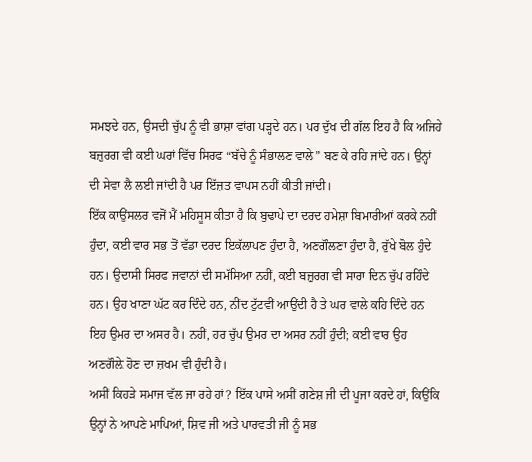ਸਮਝਦੇ ਹਨ, ਉਸਦੀ ਚੁੱਪ ਨੂੰ ਵੀ ਭਾਸ਼ਾ ਵਾਂਗ ਪੜ੍ਹਦੇ ਹਨ। ਪਰ ਦੁੱਖ ਦੀ ਗੱਲ ਇਹ ਹੈ ਕਿ ਅਜਿਹੇ ਬਜ਼ੁਰਗ ਵੀ ਕਈ ਘਰਾਂ ਵਿੱਚ ਸਿਰਫ “ਬੱਚੇ ਨੂੰ ਸੰਭਾਲਣ ਵਾਲੇ” ਬਣ ਕੇ ਰਹਿ ਜਾਂਦੇ ਹਨ। ਉਨ੍ਹਾਂ ਦੀ ਸੇਵਾ ਲੈ ਲਈ ਜਾਂਦੀ ਹੈ ਪਰ ਇੱਜ਼ਤ ਵਾਪਸ ਨਹੀਂ ਕੀਤੀ ਜਾਂਦੀ।
ਇੱਕ ਕਾਉਂਸਲਰ ਵਜੋਂ ਮੈਂ ਮਹਿਸੂਸ ਕੀਤਾ ਹੈ ਕਿ ਬੁਢਾਪੇ ਦਾ ਦਰਦ ਹਮੇਸ਼ਾ ਬਿਮਾਰੀਆਂ ਕਰਕੇ ਨਹੀਂ ਹੁੰਦਾ, ਕਈ ਵਾਰ ਸਭ ਤੋਂ ਵੱਡਾ ਦਰਦ ਇਕੱਲਾਪਣ ਹੁੰਦਾ ਹੈ, ਅਣਗੌਲਣਾ ਹੁੰਦਾ ਹੈ, ਰੁੱਖੇ ਬੋਲ ਹੁੰਦੇ ਹਨ। ਉਦਾਸੀ ਸਿਰਫ ਜਵਾਨਾਂ ਦੀ ਸਮੱਸਿਆ ਨਹੀਂ, ਕਈ ਬਜ਼ੁਰਗ ਵੀ ਸਾਰਾ ਦਿਨ ਚੁੱਪ ਰਹਿੰਦੇ ਹਨ। ਉਹ ਖਾਣਾ ਘੱਟ ਕਰ ਦਿੰਦੇ ਹਨ, ਨੀਂਦ ਟੁੱਟਵੀਂ ਆਉਂਦੀ ਹੈ ਤੇ ਘਰ ਵਾਲੇ ਕਹਿ ਦਿੰਦੇ ਹਨ ਇਹ ਉਮਰ ਦਾ ਅਸਰ ਹੈ। ਨਹੀਂ, ਹਰ ਚੁੱਪ ਉਮਰ ਦਾ ਅਸਰ ਨਹੀਂ ਹੁੰਦੀ; ਕਈ ਵਾਰ ਉਹ ਅਣਗੌਲ਼ੇ ਹੋਣ ਦਾ ਜ਼ਖਮ ਵੀ ਹੁੰਦੀ ਹੈ।
ਅਸੀਂ ਕਿਹੜੇ ਸਮਾਜ ਵੱਲ ਜਾ ਰਹੇ ਹਾਂ? ਇੱਕ ਪਾਸੇ ਅਸੀਂ ਗਣੇਸ਼ ਜੀ ਦੀ ਪੂਜਾ ਕਰਦੇ ਹਾਂ, ਕਿਉਂਕਿ ਉਨ੍ਹਾਂ ਨੇ ਆਪਣੇ ਮਾਪਿਆਂ, ਸ਼ਿਵ ਜੀ ਅਤੇ ਪਾਰਵਤੀ ਜੀ ਨੂੰ ਸਭ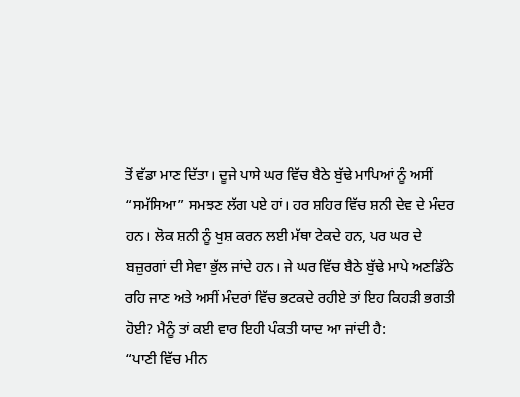ਤੋਂ ਵੱਡਾ ਮਾਣ ਦਿੱਤਾ। ਦੂਜੇ ਪਾਸੇ ਘਰ ਵਿੱਚ ਬੈਠੇ ਬੁੱਢੇ ਮਾਪਿਆਂ ਨੂੰ ਅਸੀਂ “ਸਮੱਸਿਆ” ਸਮਝਣ ਲੱਗ ਪਏ ਹਾਂ। ਹਰ ਸ਼ਹਿਰ ਵਿੱਚ ਸ਼ਨੀ ਦੇਵ ਦੇ ਮੰਦਰ ਹਨ। ਲੋਕ ਸ਼ਨੀ ਨੂੰ ਖੁਸ਼ ਕਰਨ ਲਈ ਮੱਥਾ ਟੇਕਦੇ ਹਨ, ਪਰ ਘਰ ਦੇ ਬਜ਼ੁਰਗਾਂ ਦੀ ਸੇਵਾ ਭੁੱਲ ਜਾਂਦੇ ਹਨ। ਜੇ ਘਰ ਵਿੱਚ ਬੈਠੇ ਬੁੱਢੇ ਮਾਪੇ ਅਣਡਿੱਠੇ ਰਹਿ ਜਾਣ ਅਤੇ ਅਸੀਂ ਮੰਦਰਾਂ ਵਿੱਚ ਭਟਕਦੇ ਰਹੀਏ ਤਾਂ ਇਹ ਕਿਹੜੀ ਭਗਤੀ ਹੋਈ? ਮੈਨੂੰ ਤਾਂ ਕਈ ਵਾਰ ਇਹੀ ਪੰਕਤੀ ਯਾਦ ਆ ਜਾਂਦੀ ਹੈ:
“ਪਾਣੀ ਵਿੱਚ ਮੀਨ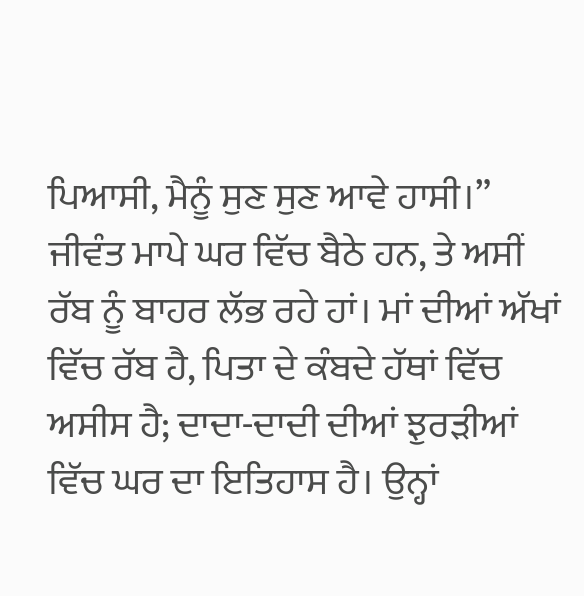ਪਿਆਸੀ, ਮੈਨੂੰ ਸੁਣ ਸੁਣ ਆਵੇ ਹਾਸੀ।”
ਜੀਵੰਤ ਮਾਪੇ ਘਰ ਵਿੱਚ ਬੈਠੇ ਹਨ, ਤੇ ਅਸੀਂ ਰੱਬ ਨੂੰ ਬਾਹਰ ਲੱਭ ਰਹੇ ਹਾਂ। ਮਾਂ ਦੀਆਂ ਅੱਖਾਂ ਵਿੱਚ ਰੱਬ ਹੈ, ਪਿਤਾ ਦੇ ਕੰਬਦੇ ਹੱਥਾਂ ਵਿੱਚ ਅਸੀਸ ਹੈ; ਦਾਦਾ-ਦਾਦੀ ਦੀਆਂ ਝੁਰੜੀਆਂ ਵਿੱਚ ਘਰ ਦਾ ਇਤਿਹਾਸ ਹੈ। ਉਨ੍ਹਾਂ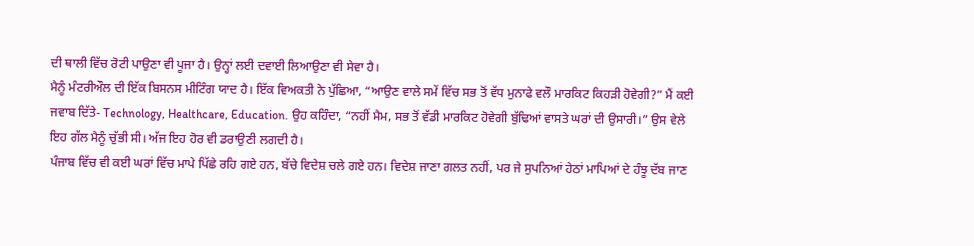ਦੀ ਥਾਲੀ ਵਿੱਚ ਰੋਟੀ ਪਾਉਣਾ ਵੀ ਪੂਜਾ ਹੈ। ਉਨ੍ਹਾਂ ਲਈ ਦਵਾਈ ਲਿਆਉਣਾ ਵੀ ਸੇਵਾ ਹੈ।
ਮੈਨੂੰ ਮੰਟਰੀਔਲ ਦੀ ਇੱਕ ਬਿਸਨਸ ਮੀਟਿੰਗ ਯਾਦ ਹੈ। ਇੱਕ ਵਿਅਕਤੀ ਨੇ ਪੁੱਛਿਆ, “ਆਉਣ ਵਾਲੇ ਸਮੇਂ ਵਿੱਚ ਸਭ ਤੋਂ ਵੱਧ ਮੁਨਾਫੇ ਵਲੌ ਮਾਰਕਿਟ ਕਿਹੜੀ ਹੋਵੇਗੀ?” ਮੈਂ ਕਈ ਜਵਾਬ ਦਿੱਤੇ- Technology, Healthcare, Education. ਉਹ ਕਹਿੰਦਾ, “ਨਹੀਂ ਮੈਮ, ਸਭ ਤੋਂ ਵੱਡੀ ਮਾਰਕਿਟ ਹੋਵੇਗੀ ਬੁੱਢਿਆਂ ਵਾਸਤੇ ਘਰਾਂ ਦੀ ਉਸਾਰੀ।” ਉਸ ਵੇਲੇ ਇਹ ਗੱਲ ਮੈਨੂੰ ਚੁੱਭੀ ਸੀ। ਅੱਜ ਇਹ ਹੋਰ ਵੀ ਡਰਾਉਣੀ ਲਗਦੀ ਹੈ।
ਪੰਜਾਬ ਵਿੱਚ ਵੀ ਕਈ ਘਰਾਂ ਵਿੱਚ ਮਾਪੇ ਪਿੱਛੇ ਰਹਿ ਗਏ ਹਨ, ਬੱਚੇ ਵਿਦੇਸ਼ ਚਲੇ ਗਏ ਹਨ। ਵਿਦੇਸ਼ ਜਾਣਾ ਗਲਤ ਨਹੀਂ, ਪਰ ਜੇ ਸੁਪਨਿਆਂ ਹੇਠਾਂ ਮਾਪਿਆਂ ਦੇ ਹੰਝੂ ਦੱਬ ਜਾਣ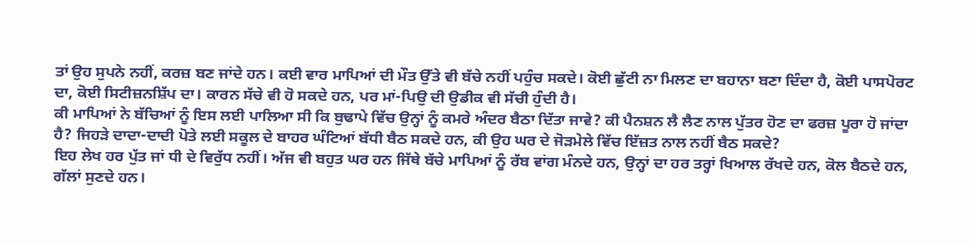ਤਾਂ ਉਹ ਸੁਪਨੇ ਨਹੀਂ, ਕਰਜ਼ ਬਣ ਜਾਂਦੇ ਹਨ। ਕਈ ਵਾਰ ਮਾਪਿਆਂ ਦੀ ਮੌਤ ਉੱਤੇ ਵੀ ਬੱਚੇ ਨਹੀਂ ਪਹੁੰਚ ਸਕਦੇ। ਕੋਈ ਛੁੱਟੀ ਨਾ ਮਿਲਣ ਦਾ ਬਹਾਨਾ ਬਣਾ ਦਿੰਦਾ ਹੈ, ਕੋਈ ਪਾਸਪੋਰਟ ਦਾ, ਕੋਈ ਸਿਟੀਜ਼ਨਸ਼ਿੱਪ ਦਾ। ਕਾਰਨ ਸੱਚੇ ਵੀ ਹੋ ਸਕਦੇ ਹਨ, ਪਰ ਮਾਂ-ਪਿਉ ਦੀ ਉਡੀਕ ਵੀ ਸੱਚੀ ਹੁੰਦੀ ਹੈ।
ਕੀ ਮਾਪਿਆਂ ਨੇ ਬੱਚਿਆਂ ਨੂੰ ਇਸ ਲਈ ਪਾਲਿਆ ਸੀ ਕਿ ਬੁਢਾਪੇ ਵਿੱਚ ਉਨ੍ਹਾਂ ਨੂੰ ਕਮਰੇ ਅੰਦਰ ਬੈਠਾ ਦਿੱਤਾ ਜਾਵੇ? ਕੀ ਪੈਨਸ਼ਨ ਲੈ ਲੈਣ ਨਾਲ ਪੁੱਤਰ ਹੋਣ ਦਾ ਫਰਜ਼ ਪੂਰਾ ਹੋ ਜਾਂਦਾ ਹੈ? ਜਿਹੜੇ ਦਾਦਾ-ਦਾਦੀ ਪੋਤੇ ਲਈ ਸਕੂਲ ਦੇ ਬਾਹਰ ਘੰਟਿਆਂ ਬੱਧੀ ਬੈਠ ਸਕਦੇ ਹਨ, ਕੀ ਉਹ ਘਰ ਦੇ ਜੋੜਮੇਲੇ ਵਿੱਚ ਇੱਜ਼ਤ ਨਾਲ ਨਹੀਂ ਬੈਠ ਸਕਦੇ?
ਇਹ ਲੇਖ ਹਰ ਪੁੱਤ ਜਾਂ ਧੀ ਦੇ ਵਿਰੁੱਧ ਨਹੀਂ। ਅੱਜ ਵੀ ਬਹੁਤ ਘਰ ਹਨ ਜਿੱਥੇ ਬੱਚੇ ਮਾਪਿਆਂ ਨੂੰ ਰੱਬ ਵਾਂਗ ਮੰਨਦੇ ਹਨ, ਉਨ੍ਹਾਂ ਦਾ ਹਰ ਤਰ੍ਹਾਂ ਖਿਆਲ ਰੱਖਦੇ ਹਨ, ਕੋਲ ਬੈਠਦੇ ਹਨ, ਗੱਲਾਂ ਸੁਣਦੇ ਹਨ।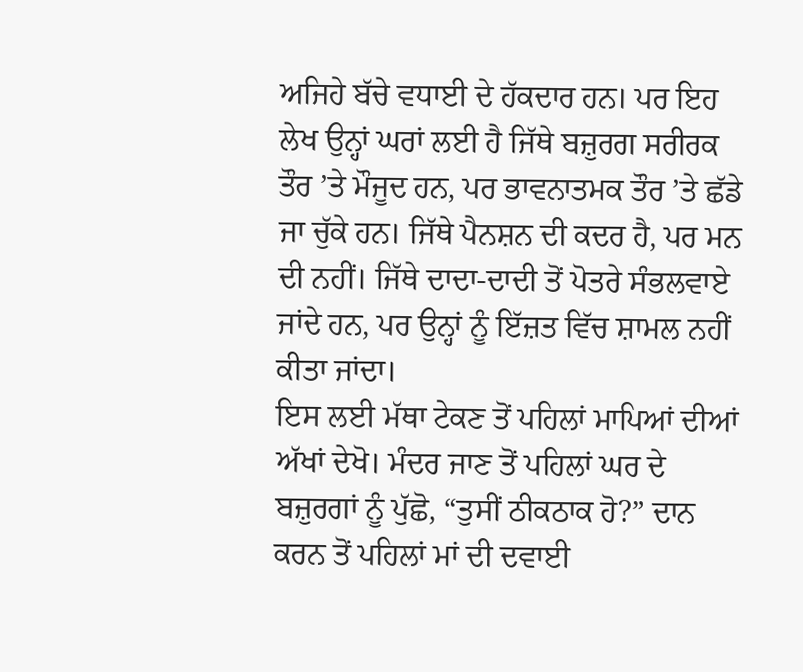ਅਜਿਹੇ ਬੱਚੇ ਵਧਾਈ ਦੇ ਹੱਕਦਾਰ ਹਨ। ਪਰ ਇਹ ਲੇਖ ਉਨ੍ਹਾਂ ਘਰਾਂ ਲਈ ਹੈ ਜਿੱਥੇ ਬਜ਼ੁਰਗ ਸਰੀਰਕ ਤੌਰ ’ਤੇ ਮੌਜੂਦ ਹਨ, ਪਰ ਭਾਵਨਾਤਮਕ ਤੌਰ ’ਤੇ ਛੱਡੇ ਜਾ ਚੁੱਕੇ ਹਨ। ਜਿੱਥੇ ਪੈਨਸ਼ਨ ਦੀ ਕਦਰ ਹੈ, ਪਰ ਮਨ ਦੀ ਨਹੀਂ। ਜਿੱਥੇ ਦਾਦਾ-ਦਾਦੀ ਤੋਂ ਪੋਤਰੇ ਸੰਭਲਵਾਏ ਜਾਂਦੇ ਹਨ, ਪਰ ਉਨ੍ਹਾਂ ਨੂੰ ਇੱਜ਼ਤ ਵਿੱਚ ਸ਼ਾਮਲ ਨਹੀਂ ਕੀਤਾ ਜਾਂਦਾ।
ਇਸ ਲਈ ਮੱਥਾ ਟੇਕਣ ਤੋਂ ਪਹਿਲਾਂ ਮਾਪਿਆਂ ਦੀਆਂ ਅੱਖਾਂ ਦੇਖੋ। ਮੰਦਰ ਜਾਣ ਤੋਂ ਪਹਿਲਾਂ ਘਰ ਦੇ ਬਜ਼ੁਰਗਾਂ ਨੂੰ ਪੁੱਛੋ, “ਤੁਸੀਂ ਠੀਕਠਾਕ ਹੋ?” ਦਾਨ ਕਰਨ ਤੋਂ ਪਹਿਲਾਂ ਮਾਂ ਦੀ ਦਵਾਈ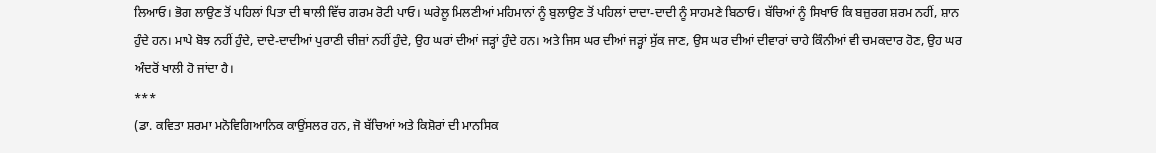ਲਿਆਓ। ਭੋਗ ਲਾਉਣ ਤੋਂ ਪਹਿਲਾਂ ਪਿਤਾ ਦੀ ਥਾਲੀ ਵਿੱਚ ਗਰਮ ਰੋਟੀ ਪਾਓ। ਘਰੇਲੂ ਮਿਲਣੀਆਂ ਮਹਿਮਾਨਾਂ ਨੂੰ ਬੁਲਾਉਣ ਤੋਂ ਪਹਿਲਾਂ ਦਾਦਾ-ਦਾਦੀ ਨੂੰ ਸਾਹਮਣੇ ਬਿਠਾਓ। ਬੱਚਿਆਂ ਨੂੰ ਸਿਖਾਓ ਕਿ ਬਜ਼ੁਰਗ ਸ਼ਰਮ ਨਹੀਂ, ਸ਼ਾਨ ਹੁੰਦੇ ਹਨ। ਮਾਪੇ ਬੋਝ ਨਹੀਂ ਹੁੰਦੇ, ਦਾਦੇ-ਦਾਦੀਆਂ ਪੁਰਾਣੀ ਚੀਜ਼ਾਂ ਨਹੀਂ ਹੁੰਦੇ, ਉਹ ਘਰਾਂ ਦੀਆਂ ਜੜ੍ਹਾਂ ਹੁੰਦੇ ਹਨ। ਅਤੇ ਜਿਸ ਘਰ ਦੀਆਂ ਜੜ੍ਹਾਂ ਸੁੱਕ ਜਾਣ, ਉਸ ਘਰ ਦੀਆਂ ਦੀਵਾਰਾਂ ਚਾਹੇ ਕਿੰਨੀਆਂ ਵੀ ਚਮਕਦਾਰ ਹੋਣ, ਉਹ ਘਰ ਅੰਦਰੋਂ ਖਾਲੀ ਹੋ ਜਾਂਦਾ ਹੈ।
***
(ਡਾ. ਕਵਿਤਾ ਸ਼ਰਮਾ ਮਨੋਵਿਗਿਆਨਿਕ ਕਾਉਂਸਲਰ ਹਨ, ਜੋ ਬੱਚਿਆਂ ਅਤੇ ਕਿਸ਼ੋਰਾਂ ਦੀ ਮਾਨਸਿਕ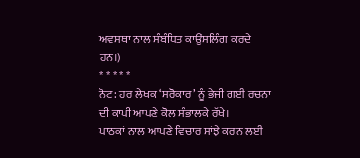ਅਵਸਥਾ ਨਾਲ ਸੰਬੰਧਿਤ ਕਾਉਂਸਲਿੰਗ ਕਰਦੇ ਹਨ।)
* * * * *
ਨੋਟ: ਹਰ ਲੇਖਕ ‘ਸਰੋਕਾਰ’ ਨੂੰ ਭੇਜੀ ਗਈ ਰਚਨਾ ਦੀ ਕਾਪੀ ਆਪਣੇ ਕੋਲ ਸੰਭਾਲਕੇ ਰੱਖੇ।
ਪਾਠਕਾਂ ਨਾਲ ਆਪਣੇ ਵਿਚਾਰ ਸਾਂਝੇ ਕਰਨ ਲਈ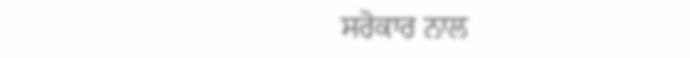ਸਰੋਕਾਰ ਨਾਲ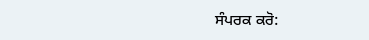ਸੰਪਰਕ ਕਰੋ: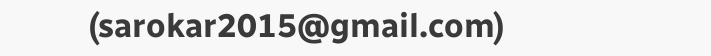(sarokar2015@gmail.com)